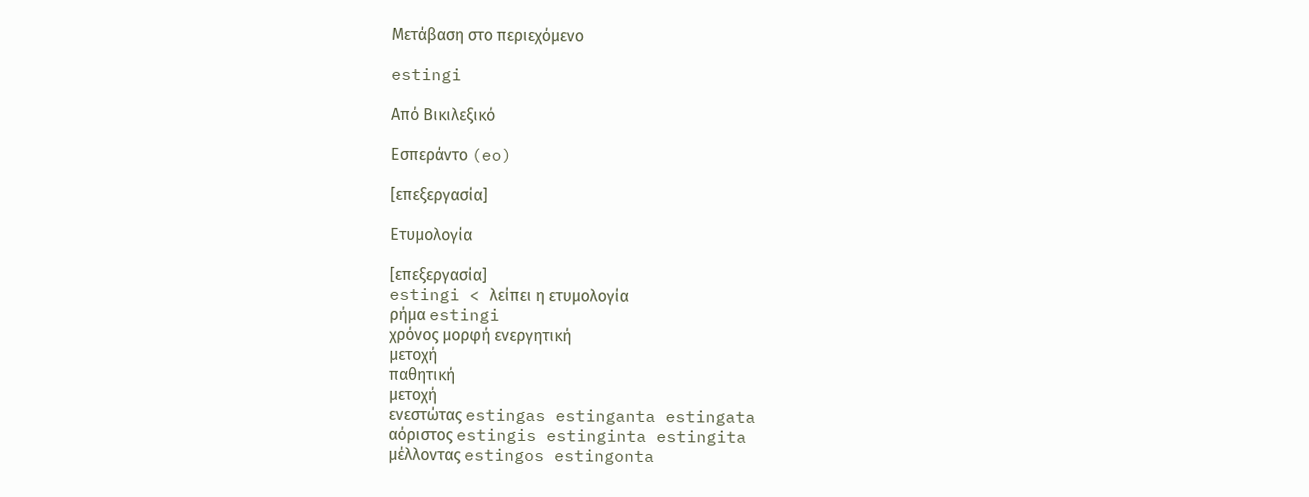Μετάβαση στο περιεχόμενο

estingi

Από Βικιλεξικό

Εσπεράντο (eo)

[επεξεργασία]

Ετυμολογία

[επεξεργασία]
estingi < λείπει η ετυμολογία
ρήμα estingi
χρόνος μορφή ενεργητική
μετοχή
παθητική
μετοχή
ενεστώτας estingas estinganta estingata
αόριστος estingis estinginta estingita
μέλλοντας estingos estingonta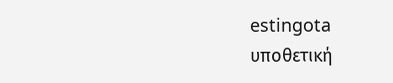estingota
υποθετική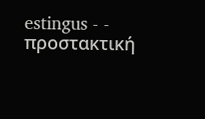estingus - -
προστακτική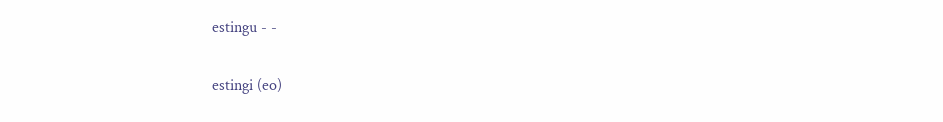estingu - -

estingi (eo)